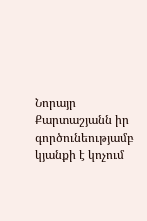Նորայր Քարտաշյանն իր գործունեությամբ կյանքի է կոչում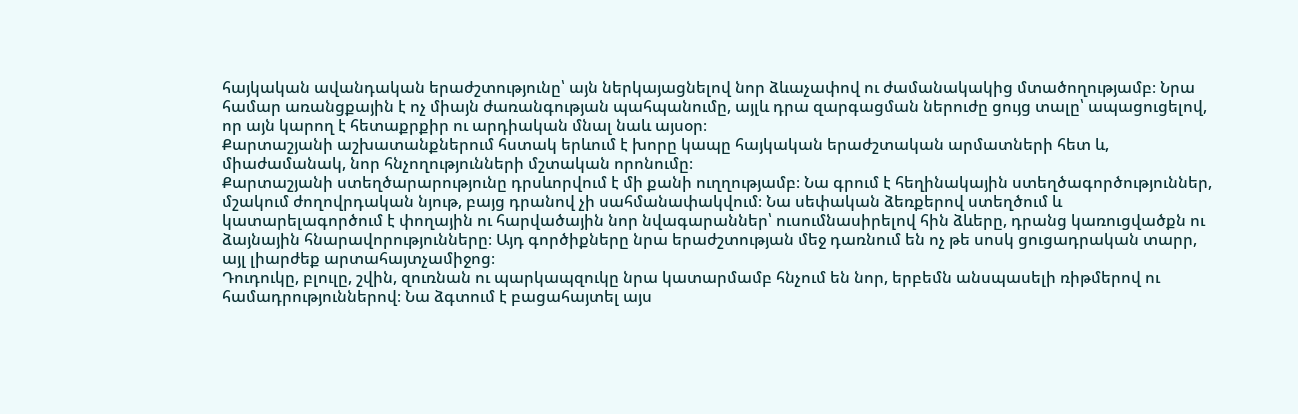հայկական ավանդական երաժշտությունը՝ այն ներկայացնելով նոր ձևաչափով ու ժամանակակից մտածողությամբ։ Նրա համար առանցքային է ոչ միայն ժառանգության պահպանումը, այլև դրա զարգացման ներուժը ցույց տալը՝ ապացուցելով, որ այն կարող է հետաքրքիր ու արդիական մնալ նաև այսօր։
Քարտաշյանի աշխատանքներում հստակ երևում է խորը կապը հայկական երաժշտական արմատների հետ և, միաժամանակ, նոր հնչողությունների մշտական որոնումը։
Քարտաշյանի ստեղծարարությունը դրսևորվում է մի քանի ուղղությամբ։ Նա գրում է հեղինակային ստեղծագործություններ, մշակում ժողովրդական նյութ, բայց դրանով չի սահմանափակվում։ Նա սեփական ձեռքերով ստեղծում և կատարելագործում է փողային ու հարվածային նոր նվագարաններ՝ ուսումնասիրելով հին ձևերը, դրանց կառուցվածքն ու ձայնային հնարավորությունները։ Այդ գործիքները նրա երաժշտության մեջ դառնում են ոչ թե սոսկ ցուցադրական տարր, այլ լիարժեք արտահայտչամիջոց։
Դուդուկը, բլուլը, շվին, զուռնան ու պարկապզուկը նրա կատարմամբ հնչում են նոր, երբեմն անսպասելի ռիթմերով ու համադրություններով։ Նա ձգտում է բացահայտել այս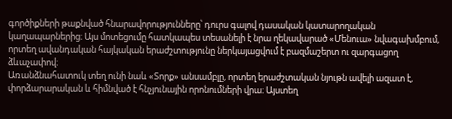գործիքների թաքնված հնարավորությունները՝ դուրս գալով դասական կատարողական կաղապարներից։ Այս մոտեցումը հատկապես տեսանելի է նրա ղեկավարած «Մենուա» նվագախմբում, որտեղ ավանդական հայկական երաժշտությունը ներկայացվում է բազմաշերտ ու զարգացող ձևաչափով։
Առանձնահատուկ տեղ ունի նաև «Տորք» անսամբլը, որտեղ երաժշտական նյութն ավելի ազատ է, փորձարարական և հիմնված է հնչյունային որոնումների վրա։ Այստեղ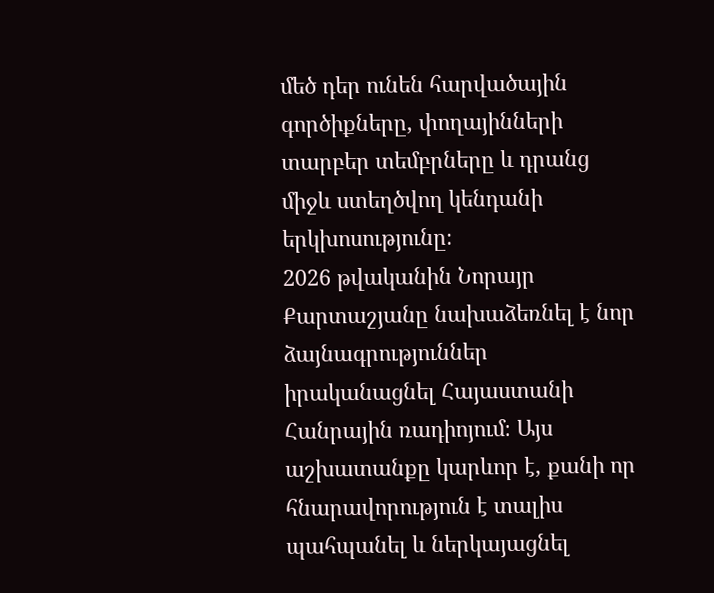մեծ դեր ունեն հարվածային գործիքները, փողայինների տարբեր տեմբրները և դրանց միջև ստեղծվող կենդանի երկխոսությունը։
2026 թվականին Նորայր Քարտաշյանը նախաձեռնել է նոր ձայնագրություններ իրականացնել Հայաստանի Հանրային ռադիոյում։ Այս աշխատանքը կարևոր է, քանի որ հնարավորություն է տալիս պահպանել և ներկայացնել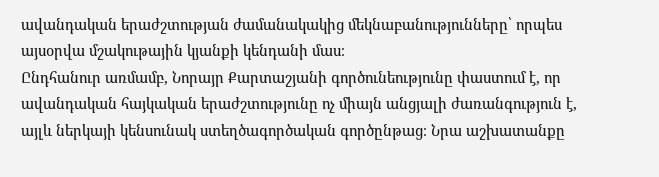ավանդական երաժշտության ժամանակակից մեկնաբանությունները՝ որպես այսօրվա մշակութային կյանքի կենդանի մաս։
Ընդհանուր առմամբ, Նորայր Քարտաշյանի գործունեությունը փաստում է, որ ավանդական հայկական երաժշտությունը ոչ միայն անցյալի ժառանգություն է, այլև ներկայի կենսունակ ստեղծագործական գործընթաց։ Նրա աշխատանքը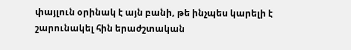փայլուն օրինակ է այն բանի, թե ինչպես կարելի է շարունակել հին երաժշտական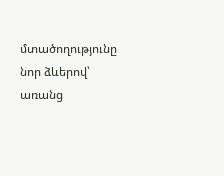մտածողությունը նոր ձևերով՝ առանց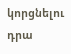կորցնելու դրա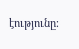էությունը։